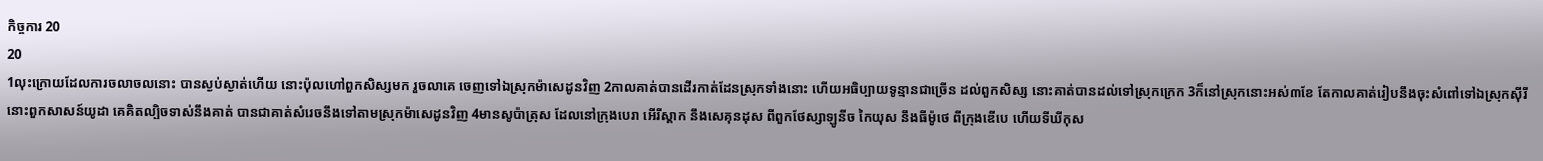កិច្ចការ 20
20
1លុះក្រោយដែលការចលាចលនោះ បានស្ងប់ស្ងាត់ហើយ នោះប៉ុលហៅពួកសិស្សមក រួចលាគេ ចេញទៅឯស្រុកម៉ាសេដូនវិញ 2កាលគាត់បានដើរកាត់ដែនស្រុកទាំងនោះ ហើយអធិប្បាយទូន្មានជាច្រើន ដល់ពួកសិស្ស នោះគាត់បានដល់ទៅស្រុកក្រេក 3ក៏នៅស្រុកនោះអស់៣ខែ តែកាលគាត់រៀបនឹងចុះសំពៅទៅឯស្រុកស៊ីរី នោះពួកសាសន៍យូដា គេគិតល្បិចទាស់នឹងគាត់ បានជាគាត់សំរេចនឹងទៅតាមស្រុកម៉ាសេដូនវិញ 4មានសូប៉ាត្រុស ដែលនៅក្រុងបេរា អើរីស្តាក នឹងសេគុនដុស ពីពួកថែស្សាឡូនីច កៃយុស នឹងធីម៉ូថេ ពីក្រុងឌើបេ ហើយទីឃីកុស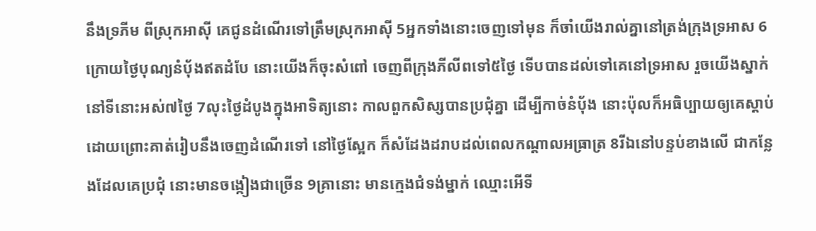នឹងទ្រភីម ពីស្រុកអាស៊ី គេជូនដំណើរទៅត្រឹមស្រុកអាស៊ី 5អ្នកទាំងនោះចេញទៅមុន ក៏ចាំយើងរាល់គ្នានៅត្រង់ក្រុងទ្រអាស 6ក្រោយថ្ងៃបុណ្យនំបុ័ងឥតដំបែ នោះយើងក៏ចុះសំពៅ ចេញពីក្រុងភីលីពទៅ៥ថ្ងៃ ទើបបានដល់ទៅគេនៅទ្រអាស រួចយើងស្នាក់នៅទីនោះអស់៧ថ្ងៃ 7លុះថ្ងៃដំបូងក្នុងអាទិត្យនោះ កាលពួកសិស្សបានប្រជុំគ្នា ដើម្បីកាច់នំបុ័ង នោះប៉ុលក៏អធិប្បាយឲ្យគេស្តាប់ ដោយព្រោះគាត់រៀបនឹងចេញដំណើរទៅ នៅថ្ងៃស្អែក ក៏សំដែងដរាបដល់ពេលកណ្តាលអធ្រាត្រ 8រីឯនៅបន្ទប់ខាងលើ ជាកន្លែងដែលគេប្រជុំ នោះមានចង្កៀងជាច្រើន 9គ្រានោះ មានក្មេងជំទង់ម្នាក់ ឈ្មោះអើទី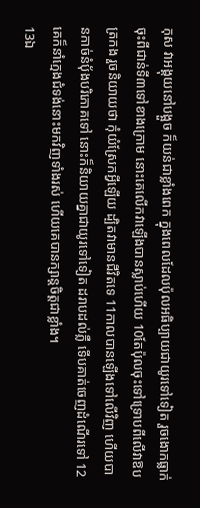កុស វាអង្គុយនៅបង្អួច ក៏យន់ជាខ្លាំងពេក ក្នុងពេលដែលប៉ុលអធិប្បាយជាយូរទៅទៀត រួចងោកធ្លាក់ចុះពីជាន់ទី៣ទៅខាងក្រោម នោះគេលើកវាឡើងបានស្លាប់ហើយ 10តែប៉ុលចុះទៅទ្រោបពីលើវាឱបត្រកង រួចនិយាយថា កុំយំស្រែកអ្វីឡើយ ដ្បិតវាមានជីវិតទេ 11កាលបានឡើងទៅលើវិញ ហើយបានកាច់នំបុ័ងបរិភោគទៅ នោះក៏និយាយគ្នាជាយូរទៅទៀត ដរាបដល់ភ្លឺ ទើបគាត់ចេញដំណើរទៅ 12គេក៏នាំក្មេងជំទង់នោះមកវិញទាំងរស់ ហើយគេបានក្សាន្តចិត្តជាខ្លាំង។
13ឯ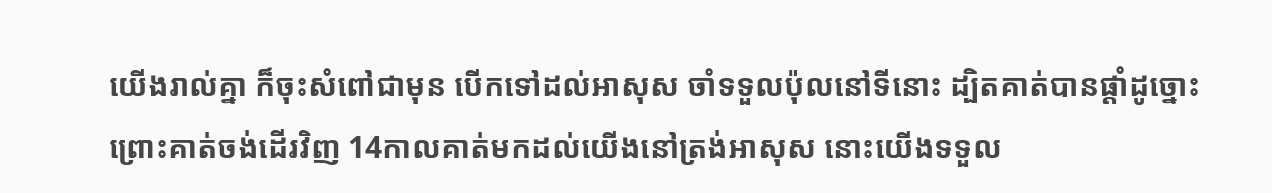យើងរាល់គ្នា ក៏ចុះសំពៅជាមុន បើកទៅដល់អាសុស ចាំទទួលប៉ុលនៅទីនោះ ដ្បិតគាត់បានផ្តាំដូច្នោះ ព្រោះគាត់ចង់ដើរវិញ 14កាលគាត់មកដល់យើងនៅត្រង់អាសុស នោះយើងទទួល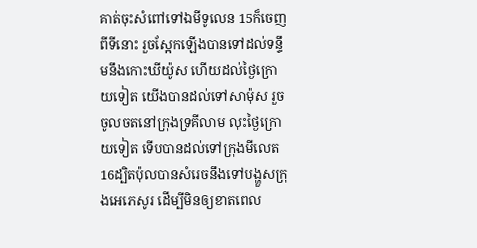គាត់ចុះសំពៅទៅឯមីទូលេន 15ក៏ចេញពីទីនោះ រួចស្អែកឡើងបានទៅដល់ទន្ទឹមនឹងកោះឃីយ៉ូស ហើយដល់ថ្ងៃក្រោយទៀត យើងបានដល់ទៅសាម៉ុស រួចចូលចតនៅក្រុងទ្រគីលាម លុះថ្ងៃក្រោយទៀត ទើបបានដល់ទៅក្រុងមីលេត 16ដ្បិតប៉ុលបានសំរេចនឹងទៅបង្ហួសក្រុងអេភេសូរ ដើម្បីមិនឲ្យខាតពេល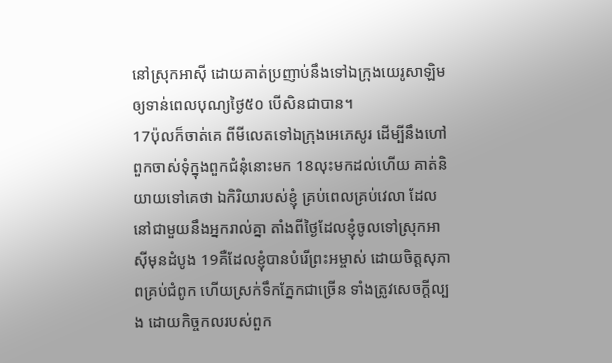នៅស្រុកអាស៊ី ដោយគាត់ប្រញាប់នឹងទៅឯក្រុងយេរូសាឡិម ឲ្យទាន់ពេលបុណ្យថ្ងៃ៥០ បើសិនជាបាន។
17ប៉ុលក៏ចាត់គេ ពីមីលេតទៅឯក្រុងអេភេសូរ ដើម្បីនឹងហៅពួកចាស់ទុំក្នុងពួកជំនុំនោះមក 18លុះមកដល់ហើយ គាត់និយាយទៅគេថា ឯកិរិយារបស់ខ្ញុំ គ្រប់ពេលគ្រប់វេលា ដែលនៅជាមួយនឹងអ្នករាល់គ្នា តាំងពីថ្ងៃដែលខ្ញុំចូលទៅស្រុកអាស៊ីមុនដំបូង 19គឺដែលខ្ញុំបានបំរើព្រះអម្ចាស់ ដោយចិត្តសុភាពគ្រប់ជំពូក ហើយស្រក់ទឹកភ្នែកជាច្រើន ទាំងត្រូវសេចក្ដីល្បង ដោយកិច្ចកលរបស់ពួក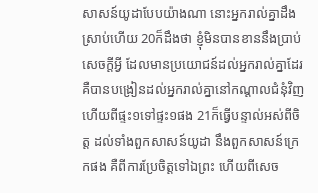សាសន៍យូដាបែបយ៉ាងណា នោះអ្នករាល់គ្នាដឹងស្រាប់ហើយ 20ក៏ដឹងថា ខ្ញុំមិនបានខាននឹងប្រាប់សេចក្ដីអ្វី ដែលមានប្រយោជន៍ដល់អ្នករាល់គ្នាដែរ គឺបានបង្រៀនដល់អ្នករាល់គ្នានៅកណ្តាលជំនុំវិញ ហើយពីផ្ទះ១ទៅផ្ទះ១ផង 21ក៏ធ្វើបន្ទាល់អស់ពីចិត្ត ដល់ទាំងពួកសាសន៍យូដា នឹងពួកសាសន៍ក្រេកផង គឺពីការប្រែចិត្តទៅឯព្រះ ហើយពីសេច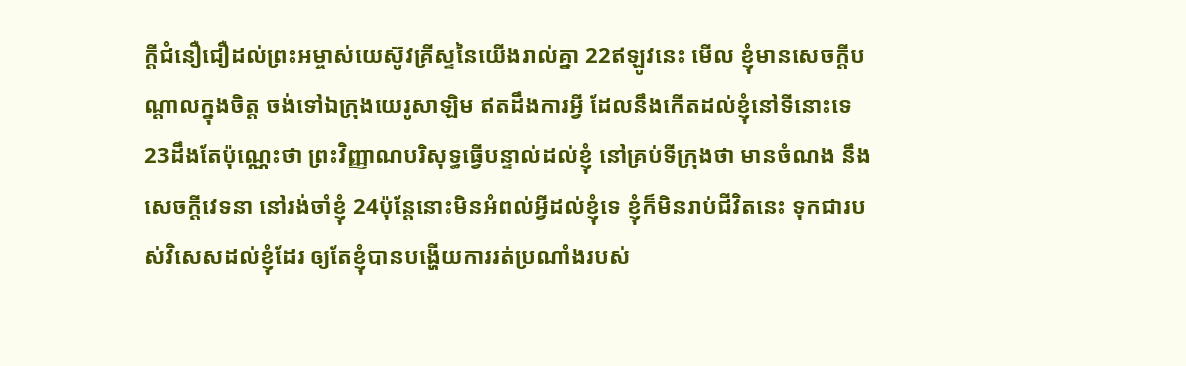ក្ដីជំនឿជឿដល់ព្រះអម្ចាស់យេស៊ូវគ្រីស្ទនៃយើងរាល់គ្នា 22ឥឡូវនេះ មើល ខ្ញុំមានសេចក្ដីបណ្តាលក្នុងចិត្ត ចង់ទៅឯក្រុងយេរូសាឡិម ឥតដឹងការអ្វី ដែលនឹងកើតដល់ខ្ញុំនៅទីនោះទេ 23ដឹងតែប៉ុណ្ណេះថា ព្រះវិញ្ញាណបរិសុទ្ធធ្វើបន្ទាល់ដល់ខ្ញុំ នៅគ្រប់ទីក្រុងថា មានចំណង នឹងសេចក្ដីវេទនា នៅរង់ចាំខ្ញុំ 24ប៉ុន្តែនោះមិនអំពល់អ្វីដល់ខ្ញុំទេ ខ្ញុំក៏មិនរាប់ជីវិតនេះ ទុកជារបស់វិសេសដល់ខ្ញុំដែរ ឲ្យតែខ្ញុំបានបង្ហើយការរត់ប្រណាំងរបស់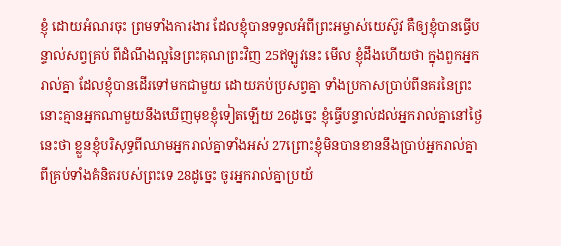ខ្ញុំ ដោយអំណរចុះ ព្រមទាំងការងារ ដែលខ្ញុំបានទទួលអំពីព្រះអម្ចាស់យេស៊ូវ គឺឲ្យខ្ញុំបានធ្វើបន្ទាល់សព្វគ្រប់ ពីដំណឹងល្អនៃព្រះគុណព្រះវិញ 25ឥឡូវនេះ មើល ខ្ញុំដឹងហើយថា ក្នុងពួកអ្នករាល់គ្នា ដែលខ្ញុំបានដើរទៅមកជាមួយ ដោយភប់ប្រសព្វគ្នា ទាំងប្រកាសប្រាប់ពីនគរនៃព្រះ នោះគ្មានអ្នកណាមួយនឹងឃើញមុខខ្ញុំទៀតឡើយ 26ដូច្នេះ ខ្ញុំធ្វើបន្ទាល់ដល់អ្នករាល់គ្នានៅថ្ងៃនេះថា ខ្លួនខ្ញុំបរិសុទ្ធពីឈាមអ្នករាល់គ្នាទាំងអស់ 27ព្រោះខ្ញុំមិនបានខាននឹងប្រាប់អ្នករាល់គ្នា ពីគ្រប់ទាំងគំនិតរបស់ព្រះទេ 28ដូច្នេះ ចូរអ្នករាល់គ្នាប្រយ័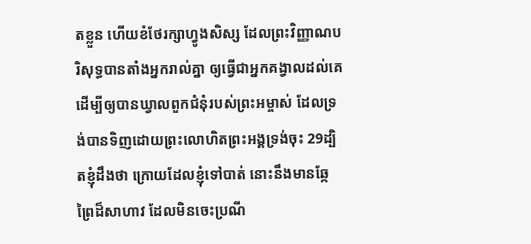តខ្លួន ហើយខំថែរក្សាហ្វូងសិស្ស ដែលព្រះវិញ្ញាណបរិសុទ្ធបានតាំងអ្នករាល់គ្នា ឲ្យធ្វើជាអ្នកគង្វាលដល់គេ ដើម្បីឲ្យបានឃ្វាលពួកជំនុំរបស់ព្រះអម្ចាស់ ដែលទ្រង់បានទិញដោយព្រះលោហិតព្រះអង្គទ្រង់ចុះ 29ដ្បិតខ្ញុំដឹងថា ក្រោយដែលខ្ញុំទៅបាត់ នោះនឹងមានឆ្កែព្រៃដ៏សាហាវ ដែលមិនចេះប្រណី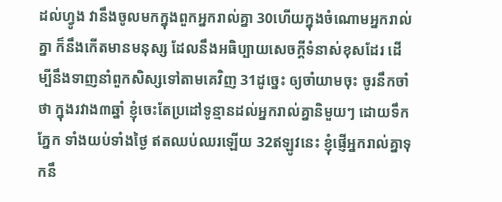ដល់ហ្វូង វានឹងចូលមកក្នុងពួកអ្នករាល់គ្នា 30ហើយក្នុងចំណោមអ្នករាល់គ្នា ក៏នឹងកើតមានមនុស្ស ដែលនឹងអធិប្បាយសេចក្ដីទំនាស់ខុសដែរ ដើម្បីនឹងទាញនាំពួកសិស្សទៅតាមគេវិញ 31ដូច្នេះ ឲ្យចាំយាមចុះ ចូរនឹកចាំថា ក្នុងរវាង៣ឆ្នាំ ខ្ញុំចេះតែប្រដៅទូន្មានដល់អ្នករាល់គ្នានិមួយៗ ដោយទឹកភ្នែក ទាំងយប់ទាំងថ្ងៃ ឥតឈប់ឈរឡើយ 32ឥឡូវនេះ ខ្ញុំផ្ញើអ្នករាល់គ្នាទុកនឹ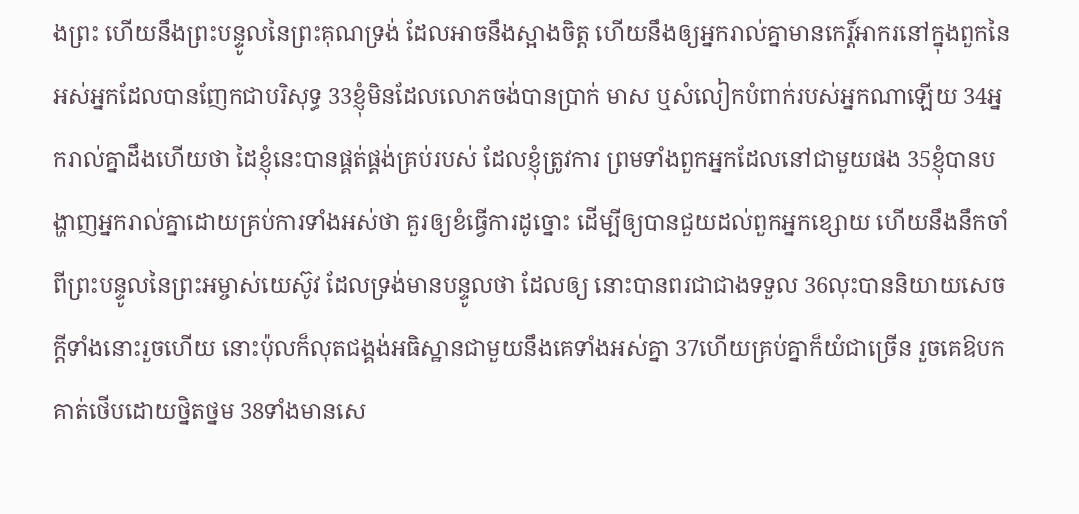ងព្រះ ហើយនឹងព្រះបន្ទូលនៃព្រះគុណទ្រង់ ដែលអាចនឹងស្អាងចិត្ត ហើយនឹងឲ្យអ្នករាល់គ្នាមានកេរ្ដិ៍អាករនៅក្នុងពួកនៃអស់អ្នកដែលបានញែកជាបរិសុទ្ធ 33ខ្ញុំមិនដែលលោភចង់បានប្រាក់ មាស ឬសំលៀកបំពាក់របស់អ្នកណាឡើយ 34អ្នករាល់គ្នាដឹងហើយថា ដៃខ្ញុំនេះបានផ្គត់ផ្គង់គ្រប់របស់ ដែលខ្ញុំត្រូវការ ព្រមទាំងពួកអ្នកដែលនៅជាមួយផង 35ខ្ញុំបានបង្ហាញអ្នករាល់គ្នាដោយគ្រប់ការទាំងអស់ថា គួរឲ្យខំធ្វើការដូច្នោះ ដើម្បីឲ្យបានជួយដល់ពួកអ្នកខ្សោយ ហើយនឹងនឹកចាំពីព្រះបន្ទូលនៃព្រះអម្ចាស់យេស៊ូវ ដែលទ្រង់មានបន្ទូលថា ដែលឲ្យ នោះបានពរជាជាងទទួល 36លុះបាននិយាយសេចក្ដីទាំងនោះរួចហើយ នោះប៉ុលក៏លុតជង្គង់អធិស្ឋានជាមួយនឹងគេទាំងអស់គ្នា 37ហើយគ្រប់គ្នាក៏យំជាច្រើន រួចគេឱបកគាត់ថើបដោយថ្និតថ្នម 38ទាំងមានសេ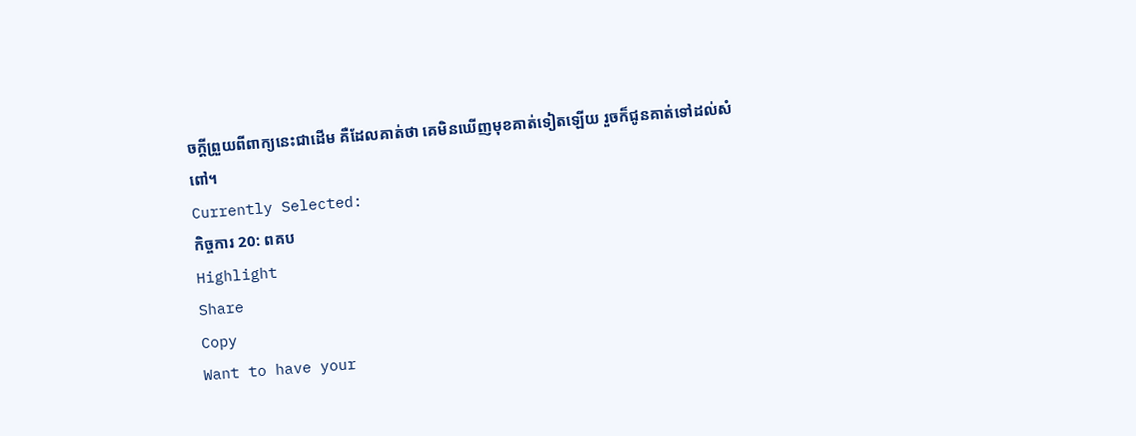ចក្ដីព្រួយពីពាក្យនេះជាដើម គឺដែលគាត់ថា គេមិនឃើញមុខគាត់ទៀតឡើយ រួចក៏ជូនគាត់ទៅដល់សំពៅ។
Currently Selected:
កិច្ចការ 20: ពគប
Highlight
Share
Copy
Want to have your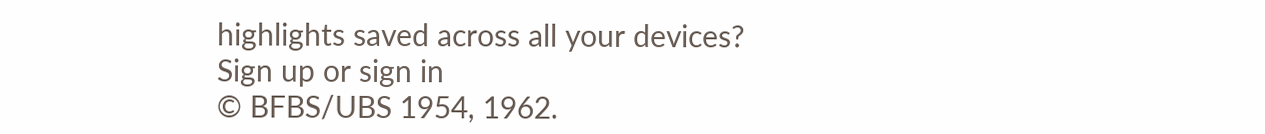highlights saved across all your devices? Sign up or sign in
© BFBS/UBS 1954, 1962.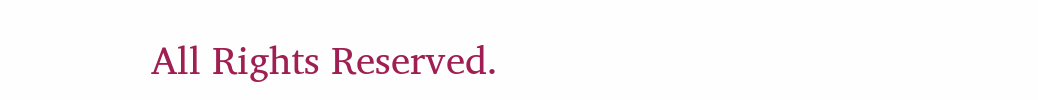All Rights Reserved.